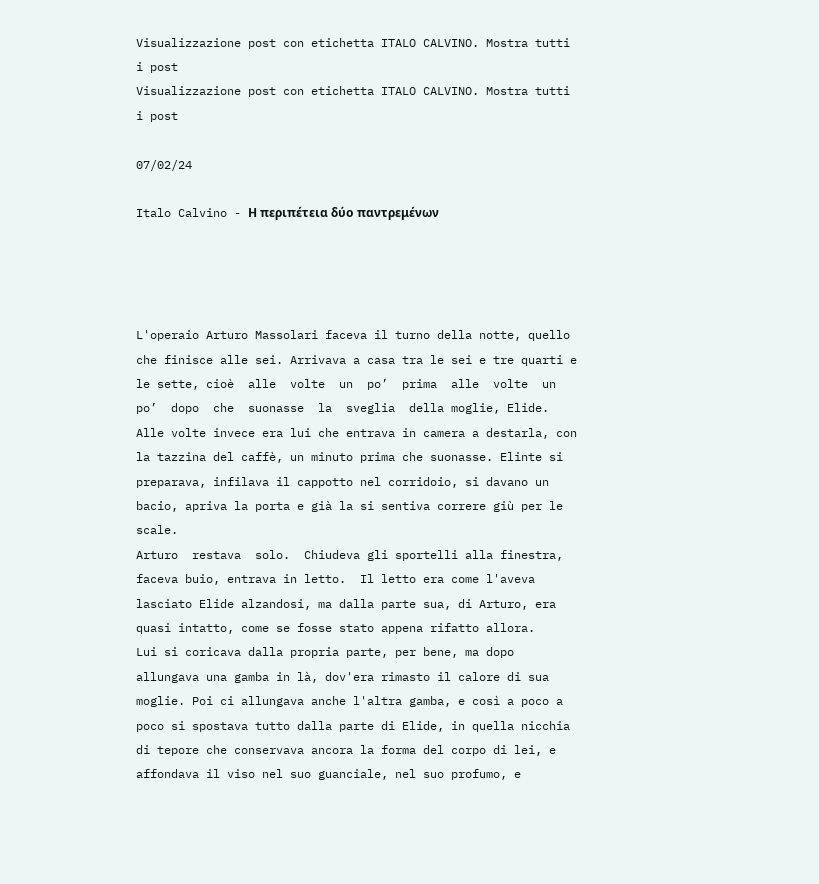Visualizzazione post con etichetta ITALO CALVINO. Mostra tutti i post
Visualizzazione post con etichetta ITALO CALVINO. Mostra tutti i post

07/02/24

Italo Calvino - Η περιπέτεια δύο παντρεμένων




L'operaio Arturo Massolari faceva il turno della notte, quello che finisce alle sei. Arrivava a casa tra le sei e tre quarti e le sette, cioè  alle  volte  un  po’  prima  alle  volte  un  po’  dopo  che  suonasse  la  sveglia  della moglie, Elide.
Alle volte invece era lui che entrava in camera a destarla, con la tazzina del caffè, un minuto prima che suonasse. Elinte si preparava, infilava il cappotto nel corridoio, si davano un bacio, apriva la porta e già la si sentiva correre giù per le scale.
Arturo  restava  solo.  Chiudeva gli sportelli alla finestra, faceva buio, entrava in letto.  Il letto era come l'aveva lasciato Elide alzandosi, ma dalla parte sua, di Arturo, era quasi intatto, come se fosse stato appena rifatto allora.
Lui si coricava dalla propria parte, per bene, ma dopo allungava una gamba in là, dov'era rimasto il calore di sua moglie. Poi ci allungava anche l'altra gamba, e così a poco a poco si spostava tutto dalla parte di Elide, in quella nicchia di tepore che conservava ancora la forma del corpo di lei, e affondava il viso nel suo guanciale, nel suo profumo, e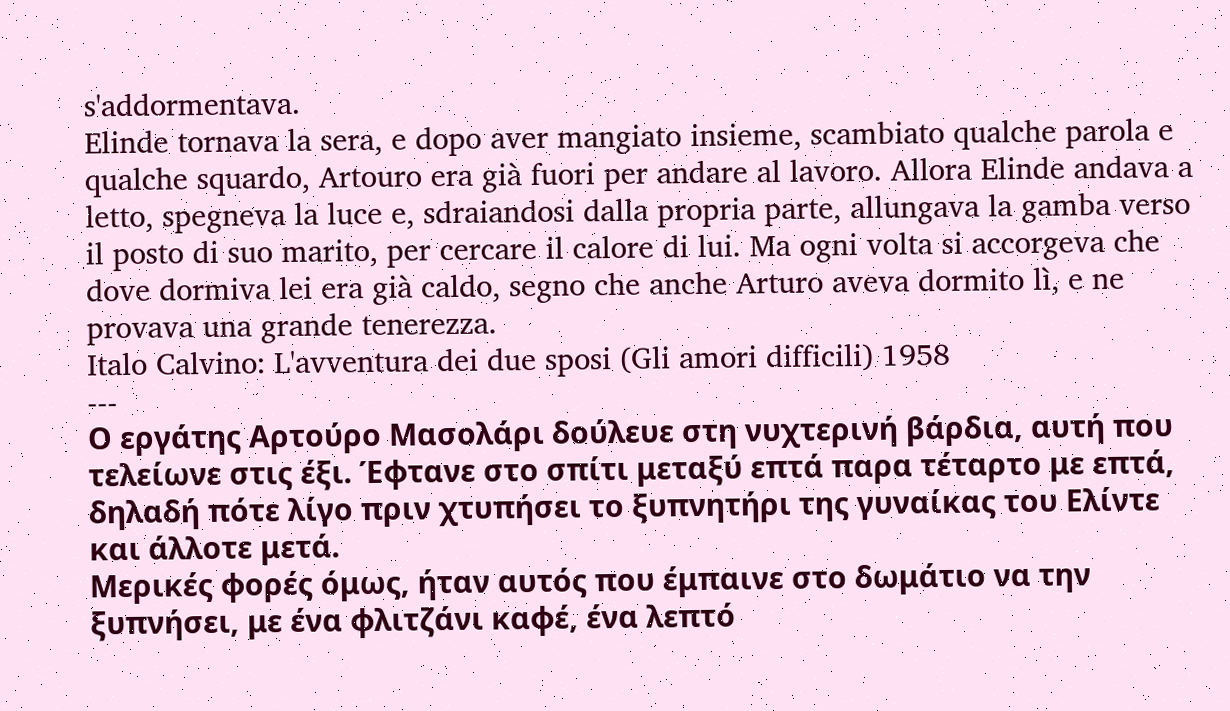s'addormentava.
Elinde tornava la sera, e dopo aver mangiato insieme, scambiato qualche parola e qualche squardo, Artouro era già fuori per andare al lavoro. Allora Elinde andava a letto, spegneva la luce e, sdraiandosi dalla propria parte, allungava la gamba verso il posto di suo marito, per cercare il calore di lui. Ma ogni volta si accorgeva che dove dormiva lei era già caldo, segno che anche Arturo aveva dormito lì, e ne provava una grande tenerezza.
Italo Calvino: L'avventura dei due sposi (Gli amori difficili) 1958
---
Ο εργάτης Αρτούρο Μασολάρι δούλευε στη νυχτερινή βάρδια, αυτή που τελείωνε στις έξι. Έφτανε στο σπίτι μεταξύ επτά παρα τέταρτο με επτά, δηλαδή πότε λίγο πριν χτυπήσει το ξυπνητήρι της γυναίκας του Ελίντε και άλλοτε μετά.
Μερικές φορές όμως, ήταν αυτός που έμπαινε στο δωμάτιο να την ξυπνήσει, με ένα φλιτζάνι καφέ, ένα λεπτό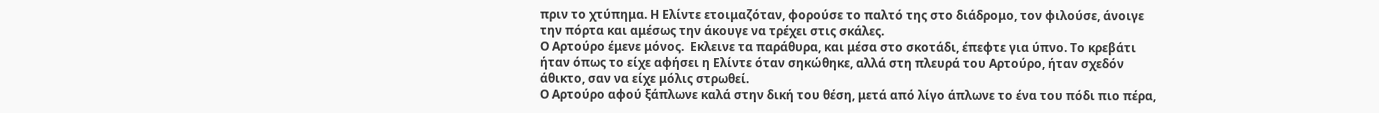πριν το χτύπημα. Η Ελίντε ετοιμαζόταν, φορούσε το παλτό της στο διάδρομο, τον φιλούσε, άνοιγε την πόρτα και αμέσως την άκουγε να τρέχει στις σκάλες.
Ο Αρτούρο έμενε μόνος.  Εκλεινε τα παράθυρα, και μέσα στο σκοτάδι, έπεφτε για ύπνο. Το κρεβάτι ήταν όπως το είχε αφήσει η Ελίντε όταν σηκώθηκε, αλλά στη πλευρά του Αρτούρο, ήταν σχεδόν άθικτο, σαν να είχε μόλις στρωθεί.
Ο Αρτούρο αφού ξάπλωνε καλά στην δική του θέση, μετά από λίγο άπλωνε το ένα του πόδι πιο πέρα,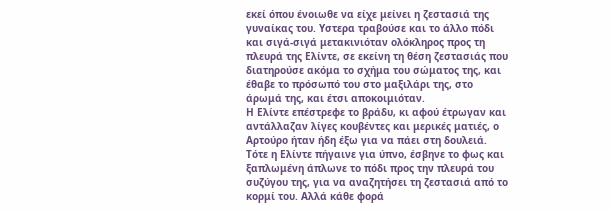εκεί όπου ένοιωθε να είχε μείνει η ζεστασιά της γυναίκας του. Υστερα τραβούσε και το άλλο πόδι και σιγά-σιγά μετακινιόταν ολόκληρος προς τη πλευρά της Ελίντε, σε εκείνη τη θέση ζεστασιάς που διατηρούσε ακόμα το σχήμα του σώματος της, και έθαβε το πρόσωπό του στο μαξιλάρι της, στο άρωμά της, και έτσι αποκοιμιόταν.
Η Ελίντε επέστρεφε το βράδυ, κι αφού έτρωγαν και αντάλλαζαν λίγες κουβέντες και μερικές ματιές, ο Αρτούρο ήταν ήδη έξω για να πάει στη δουλειά. Τότε η Ελίντε πήγαινε για ύπνο, έσβηνε το φως και ξαπλωμένη άπλωνε το πόδι προς την πλευρά του συζύγου της, για να αναζητήσει τη ζεστασιά από το κορμί του. Αλλά κάθε φορά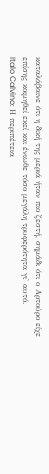καταλάβαινε ότι η δική της μεριά ήταν πιο ζεστή, σημάδι ότι ο Αρτούρο είχε επίσης κοιμηθεί εκεί και ένιωθε τόσο μεγάλη τρυφερότητα γι' αυτό.
Italo Calvino: Η περιπέτεια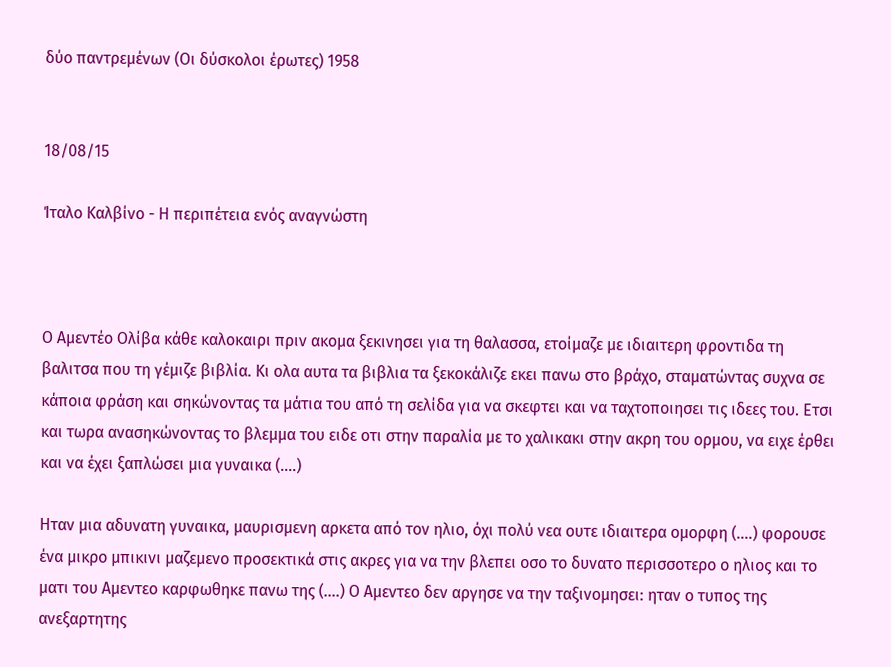δύο παντρεμένων (Οι δύσκολοι έρωτες) 1958


18/08/15

Ίταλο Καλβίνο - Η περιπέτεια ενός αναγνώστη



Ο Αμεντέο Ολίβα κάθε καλοκαιρι πριν ακομα ξεκινησει για τη θαλασσα, ετοίμαζε με ιδιαιτερη φροντιδα τη βαλιτσα που τη γέμιζε βιβλία. Κι ολα αυτα τα βιβλια τα ξεκοκάλιζε εκει πανω στο βράχο, σταματώντας συχνα σε κάποια φράση και σηκώνοντας τα μάτια του από τη σελίδα για να σκεφτει και να ταχτοποιησει τις ιδεες του. Ετσι και τωρα ανασηκώνοντας το βλεμμα του ειδε οτι στην παραλία με το χαλικακι στην ακρη του ορμου, να ειχε έρθει και να έχει ξαπλώσει μια γυναικα (....)

Ηταν μια αδυνατη γυναικα, μαυρισμενη αρκετα από τον ηλιο, όχι πολύ νεα ουτε ιδιαιτερα ομορφη (….) φορουσε ένα μικρο μπικινι μαζεμενο προσεκτικά στις ακρες για να την βλεπει οσο το δυνατο περισσοτερο ο ηλιος και το ματι του Αμεντεο καρφωθηκε πανω της (....) Ο Αμεντεο δεν αργησε να την ταξινομησει: ηταν ο τυπος της ανεξαρτητης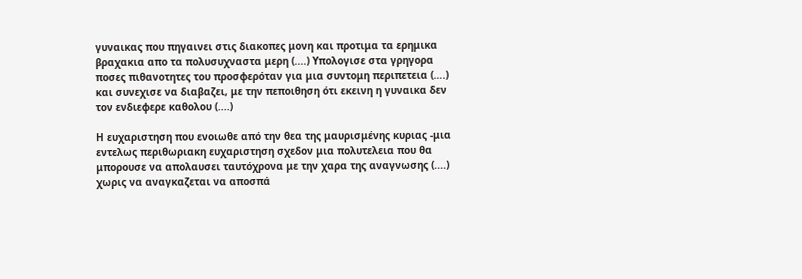γυναικας που πηγαινει στις διακοπες μονη και προτιμα τα ερημικα βραχακια απο τα πολυσυχναστα μερη (....) Υπολογισε στα γρηγορα ποσες πιθανοτητες του προσφερόταν για μια συντομη περιπετεια (….) και συνεχισε να διαβαζει, με την πεποιθηση ότι εκεινη η γυναικα δεν τον ενδιεφερε καθολου (....)

Η ευχαριστηση που ενοιωθε από την θεα της μαυρισμένης κυριας -μια εντελως περιθωριακη ευχαριστηση σχεδον μια πολυτελεια που θα μπορουσε να απολαυσει ταυτόχρονα με την χαρα της αναγνωσης (....) χωρις να αναγκαζεται να αποσπά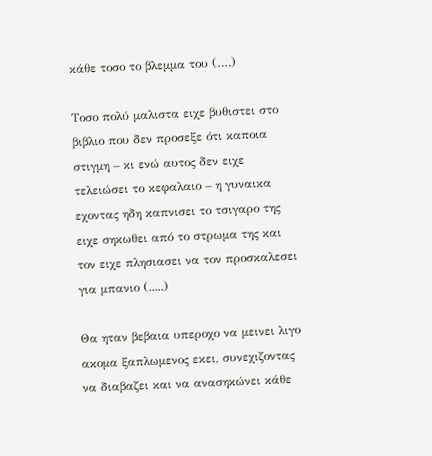κάθε τοσο το βλεμμα του (….)

Τοσο πολύ μαλιστα ειχε βυθιστει στο βιβλιο που δεν προσεξε ότι καποια στιγμη – κι ενώ αυτος δεν ειχε τελειώσει το κεφαλαιο – η γυναικα εχοντας ηδη καπνισει το τσιγαρο της ειχε σηκωθει από το στρωμα της και τον ειχε πλησιασει να τον προσκαλεσει για μπανιο (.....)

Θα ηταν βεβαια υπεροχο να μεινει λιγο ακομα ξαπλωμενος εκει, συνεχιζοντας να διαβαζει και να ανασηκώνει κάθε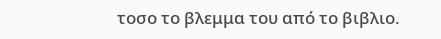τοσο το βλεμμα του από το βιβλιο.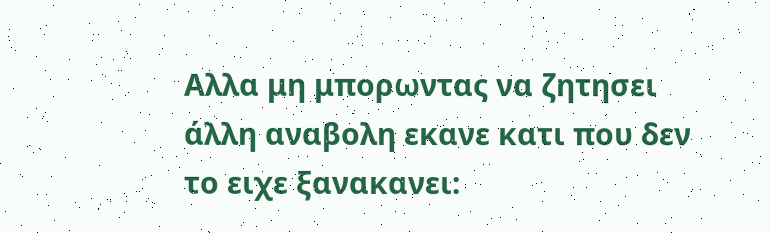Αλλα μη μπορωντας να ζητησει άλλη αναβολη εκανε κατι που δεν το ειχε ξανακανει: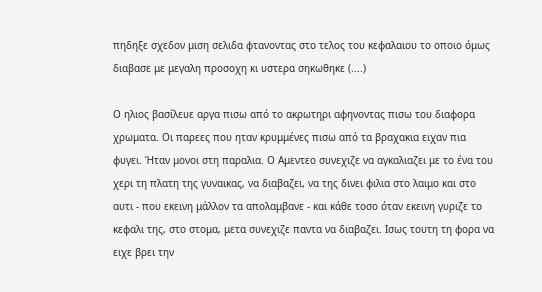πηδηξε σχεδον μιση σελιδα φτανοντας στο τελος του κεφαλαιου το οποιο όμως διαβασε με μεγαλη προσοχη κι υστερα σηκωθηκε (....)

Ο ηλιος βασίλευε αργα πισω από το ακρωτηρι αφηνοντας πισω του διαφορα χρωματα. Οι παρεες που ηταν κρυμμένες πισω από τα βραχακια ειχαν πια φυγει. Ήταν μονοι στη παραλια. Ο Αμεντεο συνεχιζε να αγκαλιαζει με το ένα του χερι τη πλατη της γυναικας, να διαβαζει, να της δινει φιλια στο λαιμο και στο αυτι - που εκεινη μάλλον τα απολαμβανε - και κάθε τοσο όταν εκεινη γυριζε το κεφαλι της, στο στομα, μετα συνεχιζε παντα να διαβαζει. Ισως τουτη τη φορα να ειχε βρει την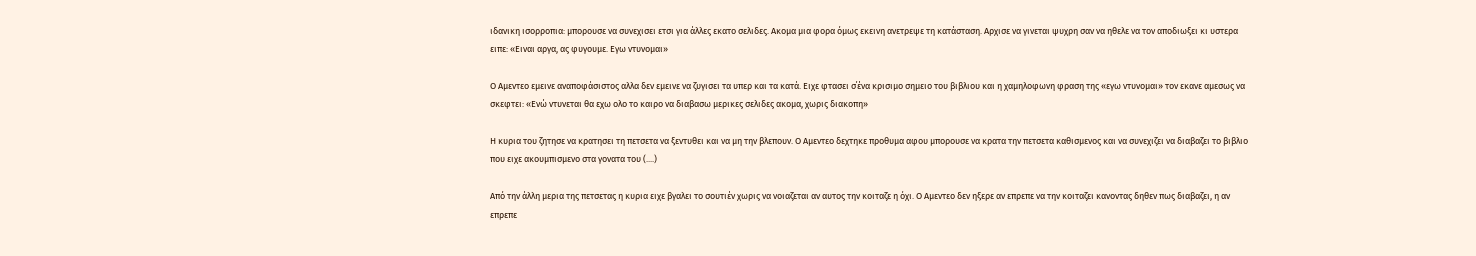ιδανικη ισορροπια: μπορουσε να συνεχισει ετσι για άλλες εκατο σελιδες. Ακομα μια φορα όμως εκεινη ανετρεψε τη κατάσταση. Αρχισε να γινεται ψυχρη σαν να ηθελε να τον αποδιωξει κι υστερα ειπε: «Ειναι αργα, ας φυγουμε. Εγω ντυνομαι»

Ο Αμεντεο εμεινε αναποφάσιστος αλλα δεν εμεινε να ζυγισει τα υπερ και τα κατά. Ειχε φτασει σ΄ένα κρισιμο σημειο του βιβλιου και η χαμηλοφωνη φραση της «εγω ντυνομαι» τον εκανε αμεσως να σκεφτει: «Ενώ ντυνεται θα εχω ολο το καιρο να διαβασω μερικες σελιδες ακομα, χωρις διακοπη»

Η κυρια του ζητησε να κρατησει τη πετσετα να ξεντυθει και να μη την βλεπουν. Ο Αμεντεο δεχτηκε προθυμα αφου μπορουσε να κρατα την πετσετα καθισμενος και να συνεχιζει να διαβαζει το βιβλιο που ειχε ακουμπισμενο στα γονατα του (....)

Από την άλλη μερια της πετσετας η κυρια ειχε βγαλει το σουτιέν χωρις να νοιαζεται αν αυτος την κοιταζε η όχι. Ο Αμεντεο δεν ηξερε αν επρεπε να την κοιταζει κανοντας δηθεν πως διαβαζει, η αν επρεπε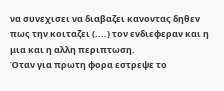να συνεχισει να διαβαζει κανοντας δηθεν πως την κοιταζει (....) τον ενδιεφεραν και η μια και η αλλη περιπτωση.
Όταν για πρωτη φορα εστρεψε το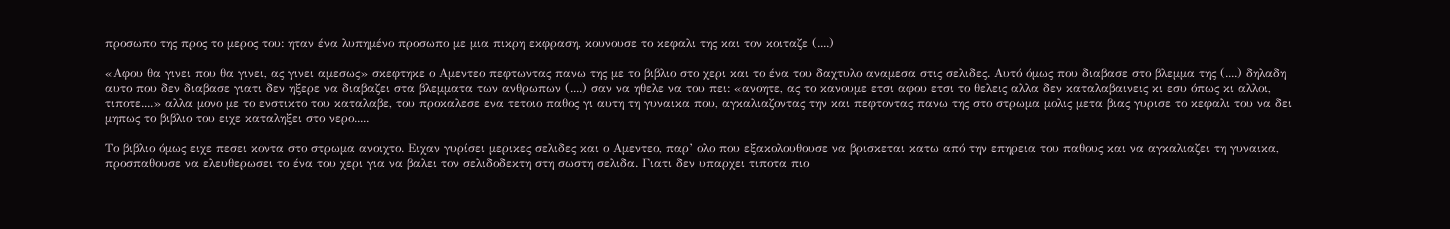προσωπο της προς το μερος του: ηταν ένα λυπημένο προσωπο με μια πικρη εκφραση, κουνουσε το κεφαλι της και τον κοιταζε (....)

«Αφου θα γινει που θα γινει, ας γινει αμεσως» σκεφτηκε ο Αμεντεο πεφτωντας πανω της με το βιβλιο στο χερι και το ένα του δαχτυλο αναμεσα στις σελιδες. Αυτό όμως που διαβασε στο βλεμμα της (....) δηλαδη αυτο που δεν διαβασε γιατι δεν ηξερε να διαβαζει στα βλεμματα των ανθρωπων (....) σαν να ηθελε να του πει: «ανοητε, ας το κανουμε ετσι αφου ετσι το θελεις αλλα δεν καταλαβαινεις κι εσυ όπως κι αλλοι, τιποτε....» αλλα μονο με το ενστικτο του καταλαβε, του προκαλεσε ενα τετοιο παθος γι αυτη τη γυναικα που, αγκαλιαζοντας την και πεφτοντας πανω της στο στρωμα μολις μετα βιας γυρισε το κεφαλι του να δει μηπως το βιβλιο του ειχε καταληξει στο νερο.....

Το βιβλιο όμως ειχε πεσει κοντα στο στρωμα ανοιχτο. Ειχαν γυρίσει μερικες σελιδες και ο Αμεντεο, παρ’ ολο που εξακολουθουσε να βρισκεται κατω από την επηρεια του παθους και να αγκαλιαζει τη γυναικα, προσπαθουσε να ελευθερωσει το ένα του χερι για να βαλει τον σελιδοδεκτη στη σωστη σελιδα. Γιατι δεν υπαρχει τιποτα πιο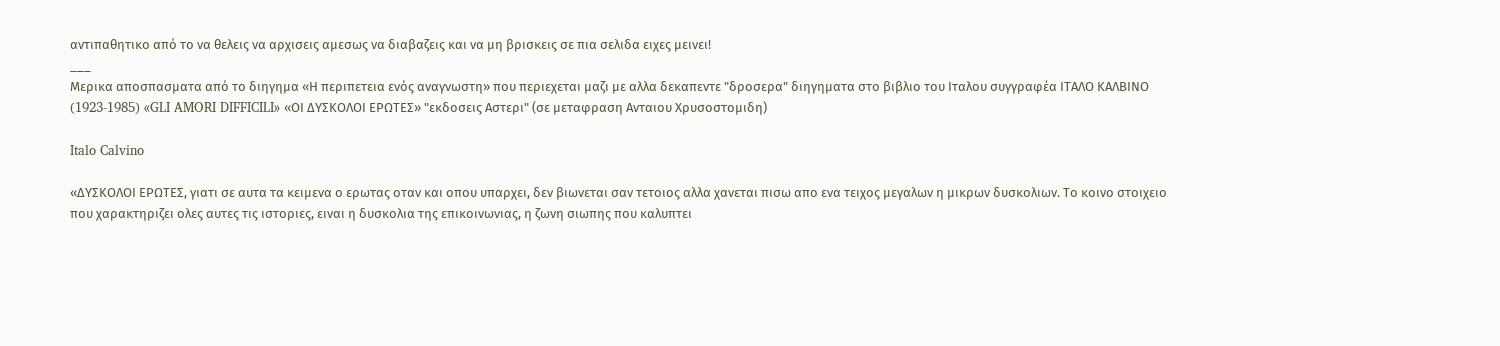αντιπαθητικο από το να θελεις να αρχισεις αμεσως να διαβαζεις και να μη βρισκεις σε πια σελιδα ειχες μεινει!
___
Μερικα αποσπασματα από το διηγημα «Η περιπετεια ενός αναγνωστη» που περιεχεται μαζι με αλλα δεκαπεντε "δροσερα" διηγηματα στο βιβλιο του Ιταλου συγγραφέα ΙΤΑΛΟ ΚΑΛΒΙΝΟ (1923-1985) «GLI AMORI DIFFICILI» «ΟΙ ΔΥΣΚΟΛΟΙ ΕΡΩΤΕΣ» "εκδοσεις Αστερι" (σε μεταφραση Ανταιου Χρυσοστομιδη)

Italo Calvino

«ΔΥΣΚΟΛΟΙ ΕΡΩΤΕΣ, γιατι σε αυτα τα κειμενα ο ερωτας οταν και οπου υπαρχει, δεν βιωνεται σαν τετοιος αλλα χανεται πισω απο ενα τειχος μεγαλων η μικρων δυσκολιων. Το κοινο στοιχειο που χαρακτηριζει ολες αυτες τις ιστοριες, ειναι η δυσκολια της επικοινωνιας, η ζωνη σιωπης που καλυπτει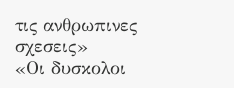τις ανθρωπινες σχεσεις»
«Οι δυσκολοι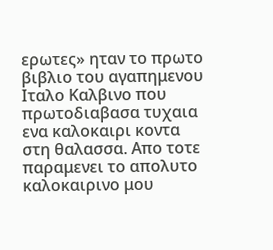ερωτες» ηταν το πρωτο βιβλιο του αγαπημενου Ιταλο Καλβινο που πρωτοδιαβασα τυχαια ενα καλοκαιρι κοντα στη θαλασσα. Απο τοτε παραμενει το απολυτο καλοκαιρινο μου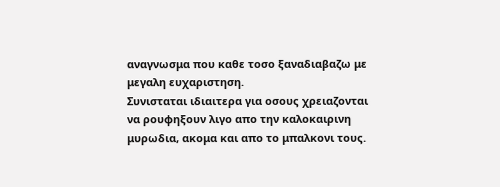αναγνωσμα που καθε τοσο ξαναδιαβαζω με μεγαλη ευχαριστηση.
Συνισταται ιδιαιτερα για οσους χρειαζονται να ρουφηξουν λιγο απο την καλοκαιρινη μυρωδια, ακομα και απο το μπαλκονι τους.